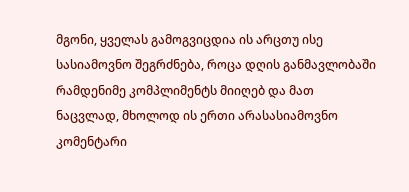მგონი, ყველას გამოგვიცდია ის არცთუ ისე სასიამოვნო შეგრძნება, როცა დღის განმავლობაში რამდენიმე კომპლიმენტს მიიღებ და მათ ნაცვლად, მხოლოდ ის ერთი არასასიამოვნო კომენტარი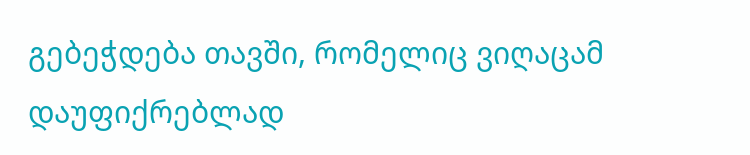გებეჭდება თავში, რომელიც ვიღაცამ დაუფიქრებლად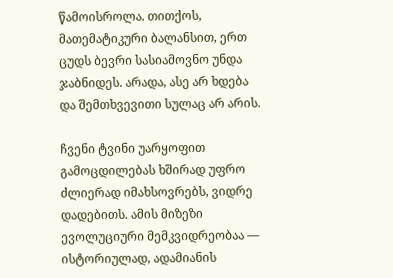წამოისროლა. თითქოს, მათემატიკური ბალანსით, ერთ ცუდს ბევრი სასიამოვნო უნდა ჯაბნიდეს. არადა, ასე არ ხდება და შემთხვევითი სულაც არ არის.

ჩვენი ტვინი უარყოფით გამოცდილებას ხშირად უფრო ძლიერად იმახსოვრებს, ვიდრე დადებითს. ამის მიზეზი ევოლუციური მემკვიდრეობაა — ისტორიულად, ადამიანის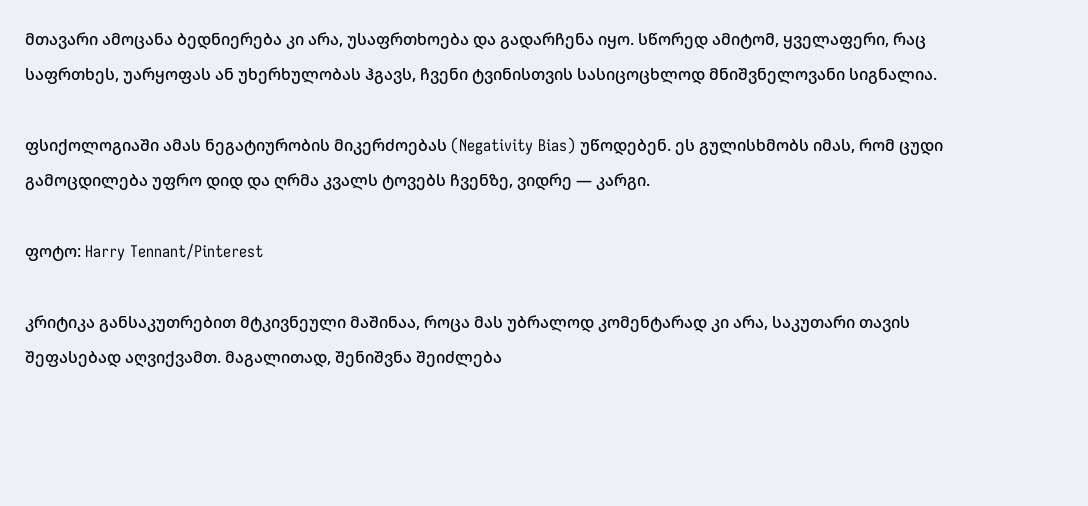მთავარი ამოცანა ბედნიერება კი არა, უსაფრთხოება და გადარჩენა იყო. სწორედ ამიტომ, ყველაფერი, რაც საფრთხეს, უარყოფას ან უხერხულობას ჰგავს, ჩვენი ტვინისთვის სასიცოცხლოდ მნიშვნელოვანი სიგნალია.

ფსიქოლოგიაში ამას ნეგატიურობის მიკერძოებას (Negativity Bias) უწოდებენ. ეს გულისხმობს იმას, რომ ცუდი გამოცდილება უფრო დიდ და ღრმა კვალს ტოვებს ჩვენზე, ვიდრე — კარგი.

ფოტო: Harry Tennant/Pinterest

კრიტიკა განსაკუთრებით მტკივნეული მაშინაა, როცა მას უბრალოდ კომენტარად კი არა, საკუთარი თავის შეფასებად აღვიქვამთ. მაგალითად, შენიშვნა შეიძლება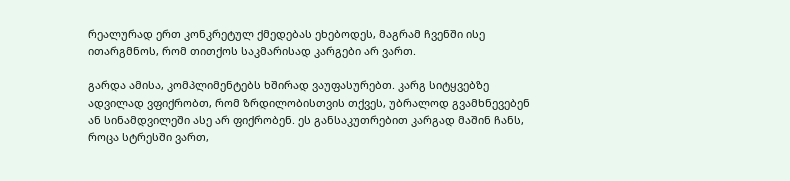რეალურად ერთ კონკრეტულ ქმედებას ეხებოდეს, მაგრამ ჩვენში ისე ითარგმნოს, რომ თითქოს საკმარისად კარგები არ ვართ.

გარდა ამისა, კომპლიმენტებს ხშირად ვაუფასურებთ. კარგ სიტყვებზე ადვილად ვფიქრობთ, რომ ზრდილობისთვის თქვეს, უბრალოდ გვამხნევებენ ან სინამდვილეში ასე არ ფიქრობენ. ეს განსაკუთრებით კარგად მაშინ ჩანს, როცა სტრესში ვართ,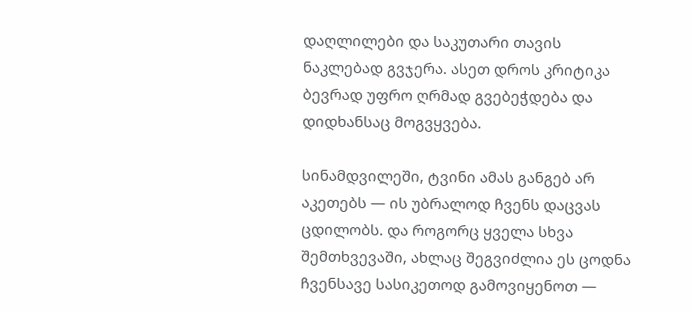დაღლილები და საკუთარი თავის ნაკლებად გვჯერა. ასეთ დროს კრიტიკა ბევრად უფრო ღრმად გვებეჭდება და დიდხანსაც მოგვყვება.

სინამდვილეში, ტვინი ამას განგებ არ აკეთებს — ის უბრალოდ ჩვენს დაცვას ცდილობს. და როგორც ყველა სხვა შემთხვევაში, ახლაც შეგვიძლია ეს ცოდნა ჩვენსავე სასიკეთოდ გამოვიყენოთ —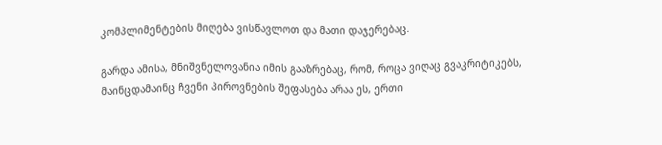კომპლიმენტების მიღება ვისწავლოთ და მათი დაჯერებაც.

გარდა ამისა, მნიშვნელოვანია იმის გააზრებაც, რომ, როცა ვიღაც გვაკრიტიკებს, მაინცდამაინც ჩვენი პიროვნების შეფასება არაა ეს, ერთი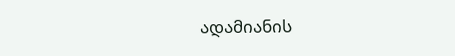ადამიანის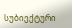სუბიექტური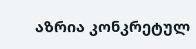აზრია კონკრეტულ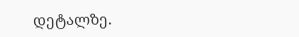დეტალზე.